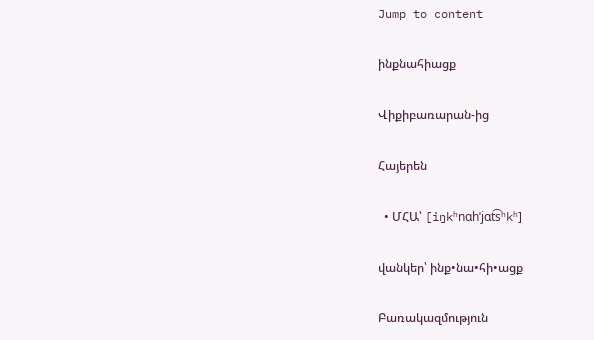Jump to content

ինքնահիացք

Վիքիբառարան-ից

Հայերեն

  • ՄՀԱ՝ [iŋkʰnɑhˈjɑt͡sʰkʰ]

վանկեր՝ ինք•նա•հի•ացք

Բառակազմություն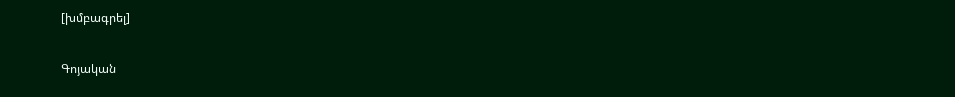[խմբագրել]

Գոյական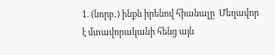1. (նորբ․) ինքն իրենով հիանալը  Մեղավոր է մտավորականի հենց այն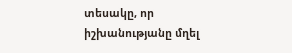տեսակը, որ իշխանությանը մղել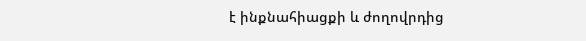է ինքնահիացքի և ժողովրդից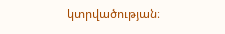կտրվածության։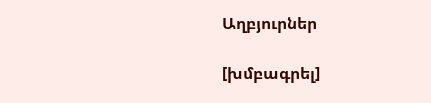Աղբյուրներ

[խմբագրել]